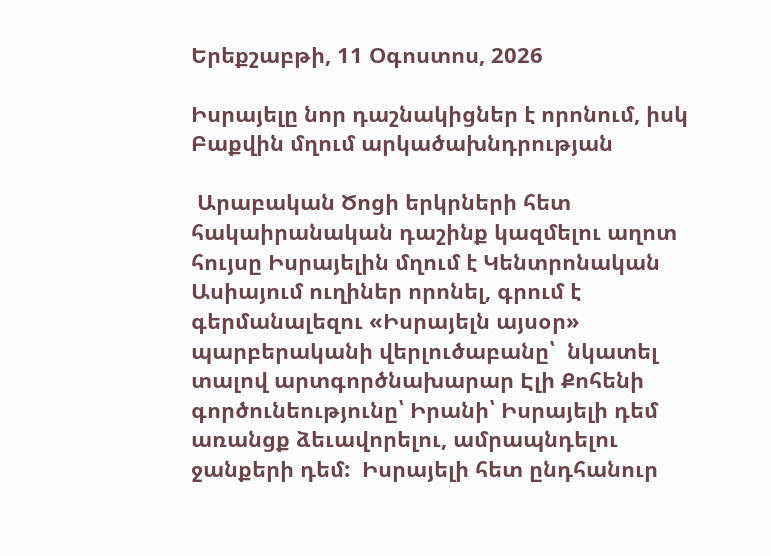Երեքշաբթի, 11 Օգոստոս, 2026

Իսրայելը նոր դաշնակիցներ է որոնում, իսկ Բաքվին մղում արկածախնդրության

 Արաբական Ծոցի երկրների հետ հակաիրանական դաշինք կազմելու աղոտ հույսը Իսրայելին մղում է Կենտրոնական Ասիայում ուղիներ որոնել, գրում է գերմանալեզու «Իսրայելն այսօր» պարբերականի վերլուծաբանը՝  նկատել տալով արտգործնախարար Էլի Քոհենի գործունեությունը՝ Իրանի՝ Իսրայելի դեմ առանցք ձեւավորելու, ամրապնդելու ջանքերի դեմ:  Իսրայելի հետ ընդհանուր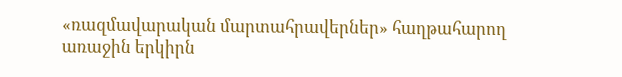«ռազմավարական մարտահրավերներ» հաղթահարող առաջին երկիրն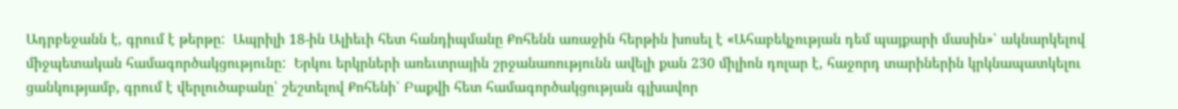Ադրբեջանն է, գրում է թերթը:  Ապրիլի 18-ին Ալիեւի հետ հանդիպմանը Քոհենն առաջին հերթին խոսել է «Ահաբեկչության դեմ պայքարի մասին»՝ ակնարկելով միջպետական համագործակցությունը:  Երկու երկրների առեւտրային շրջանառությունն ավելի քան 230 միլիոն դոլար է, հաջորդ տարիներին կրկնապատկելու ցանկությամբ, գրում է վերլուծաբանը՝ շեշտելով Քոհենի՝ Բաքվի հետ համագործակցության գլխավոր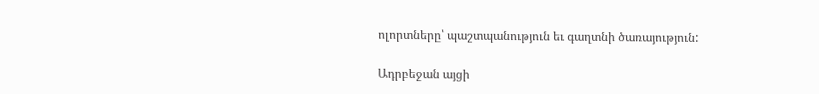ոլորտները՝ պաշտպանություն եւ գաղտնի ծառայություն:

Ադրբեջան այցի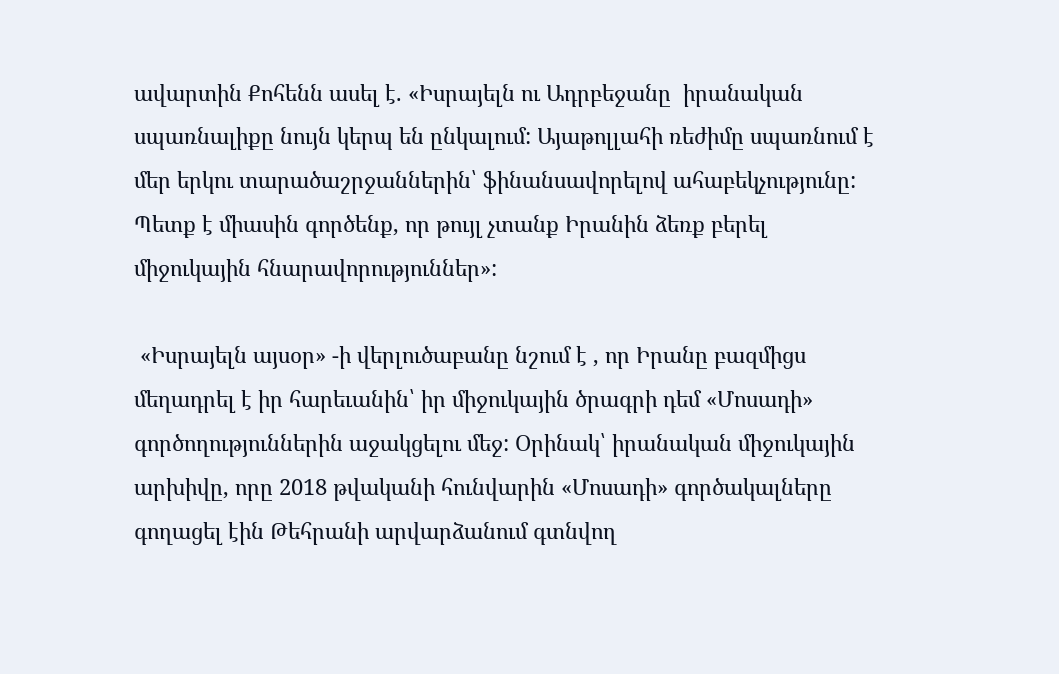ավարտին Քոհենն ասել է. «Իսրայելն ու Ադրբեջանը  իրանական սպառնալիքը նույն կերպ են ընկալում: Այաթոլլահի ռեժիմը սպառնում է մեր երկու տարածաշրջաններին՝ ֆինանսավորելով ահաբեկչությունը:  Պետք է միասին գործենք, որ թույլ չտանք Իրանին ձեռք բերել միջուկային հնարավորություններ»:

 «Իսրայելն այսօր» -ի վերլուծաբանը նշում է , որ Իրանը բազմիցս մեղադրել է իր հարեւանին՝ իր միջուկային ծրագրի դեմ «Մոսադի» գործողություններին աջակցելու մեջ: Օրինակ՝ իրանական միջուկային արխիվը, որը 2018 թվականի հունվարին «Մոսադի» գործակալները գողացել էին Թեհրանի արվարձանում գտնվող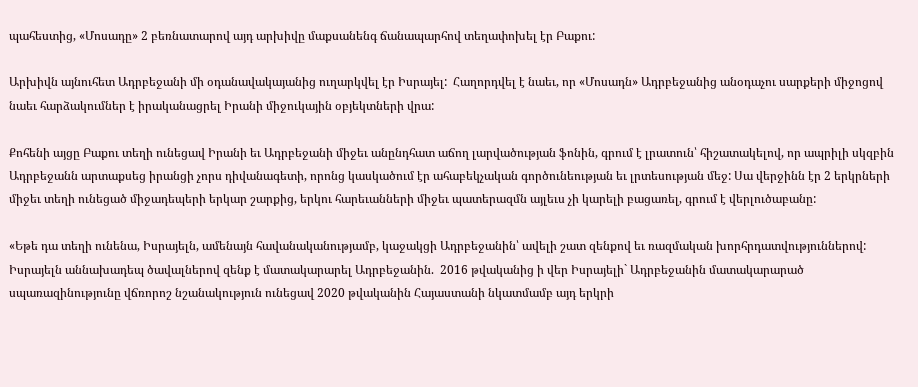պահեստից, «Մոսադը» 2 բեռնատարով այդ արխիվը մաքսանենգ ճանապարհով տեղափոխել էր Բաքու:

Արխիվն այնուհետ Ադրբեջանի մի օդանավակայանից ուղարկվել էր Իսրայել:  Հաղորդվել է նաեւ, որ «Մոսադն» Ադրբեջանից անօդաչու սարքերի միջոցով նաեւ հարձակումներ է իրականացրել Իրանի միջուկային օբյեկտների վրա:

Քոհենի այցը Բաքու տեղի ունեցավ Իրանի եւ Ադրբեջանի միջեւ անընդհատ աճող լարվածության ֆոնին, գրում է լրատուն՝ հիշատակելով, որ ապրիլի սկզբին Ադրբեջանն արտաքսեց իրանցի չորս դիվանագետի, որոնց կասկածում էր ահաբեկչական գործունեության եւ լրտեսության մեջ: Սա վերջինն էր 2 երկրների միջեւ տեղի ունեցած միջադեպերի երկար շարքից, երկու հարեւանների միջեւ պատերազմն այլեւս չի կարելի բացառել, գրում է վերլուծաբանը:

«Եթե դա տեղի ունենա, Իսրայելն, ամենայն հավանականությամբ, կաջակցի Ադրբեջանին՝ ավելի շատ զենքով եւ ռազմական խորհրդատվություններով:  Իսրայելն աննախադեպ ծավալներով զենք է մատակարարել Ադրբեջանին.  2016 թվականից ի վեր Իսրայելի` Ադրբեջանին մատակարարած սպառազինությունը վճռորոշ նշանակություն ունեցավ 2020 թվականին Հայաստանի նկատմամբ այդ երկրի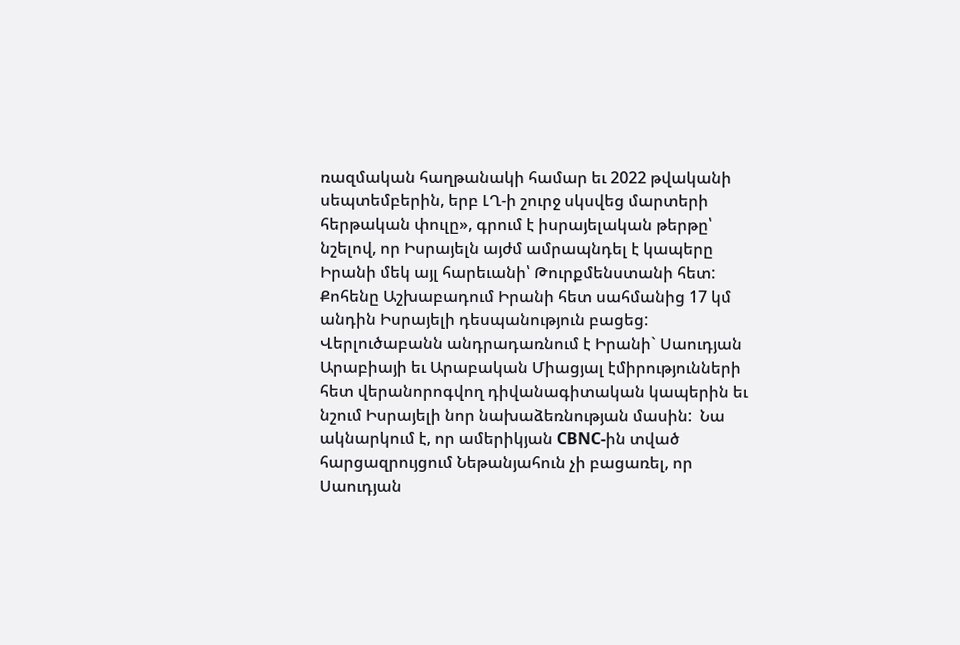ռազմական հաղթանակի համար եւ 2022 թվականի սեպտեմբերին, երբ ԼՂ-ի շուրջ սկսվեց մարտերի հերթական փուլը», գրում է իսրայելական թերթը՝ նշելով, որ Իսրայելն այժմ ամրապնդել է կապերը Իրանի մեկ այլ հարեւանի՝ Թուրքմենստանի հետ:  Քոհենը Աշխաբադում Իրանի հետ սահմանից 17 կմ անդին Իսրայելի դեսպանություն բացեց:  Վերլուծաբանն անդրադառնում է Իրանի` Սաուդյան Արաբիայի եւ Արաբական Միացյալ էմիրությունների հետ վերանորոգվող դիվանագիտական կապերին եւ նշում Իսրայելի նոր նախաձեռնության մասին:  Նա ակնարկում է, որ ամերիկյան CBNC-ին տված հարցազրույցում Նեթանյահուն չի բացառել, որ Սաուդյան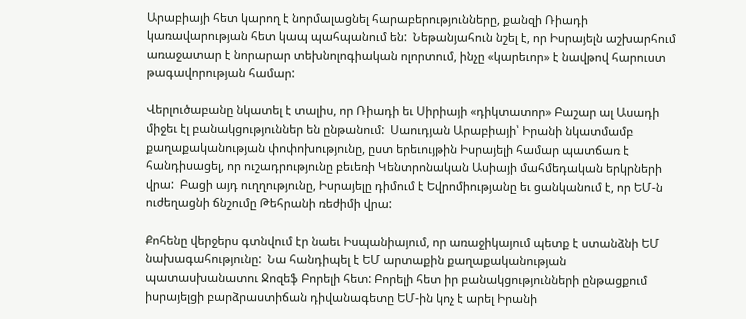Արաբիայի հետ կարող է նորմալացնել հարաբերությունները, քանզի Ռիադի կառավարության հետ կապ պահպանում են:  Նեթանյահուն նշել է, որ Իսրայելն աշխարհում առաջատար է նորարար տեխնոլոգիական ոլորտում, ինչը «կարեւոր» է նավթով հարուստ թագավորության համար:

Վերլուծաբանը նկատել է տալիս, որ Ռիադի եւ Սիրիայի «դիկտատոր» Բաշար ալ Ասադի միջեւ էլ բանակցություններ են ընթանում:  Սաուդյան Արաբիայի՝ Իրանի նկատմամբ քաղաքականության փոփոխությունը, ըստ երեւույթին Իսրայելի համար պատճառ է հանդիսացել, որ ուշադրությունը բեւեռի Կենտրոնական Ասիայի մահմեդական երկրների վրա:  Բացի այդ ուղղությունը, Իսրայելը դիմում է Եվրոմիությանը եւ ցանկանում է, որ ԵՄ-ն ուժեղացնի ճնշումը Թեհրանի ռեժիմի վրա:

Քոհենը վերջերս գտնվում էր նաեւ Իսպանիայում, որ առաջիկայում պետք է ստանձնի ԵՄ նախագահությունը:  Նա հանդիպել է ԵՄ արտաքին քաղաքականության պատասխանատու Ջոզեֆ Բորելի հետ: Բորելի հետ իր բանակցությունների ընթացքում իսրայելցի բարձրաստիճան դիվանագետը ԵՄ-ին կոչ է արել Իրանի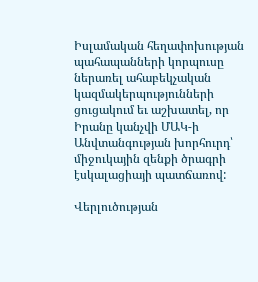Իսլամական հեղափոխության պահապանների կորպուսը ներառել ահաբեկչական կազմակերպությունների ցուցակում եւ աշխատել, որ Իրանը կանչվի ՄԱԿ-ի Անվտանգության խորհուրդ՝ միջուկային զենքի ծրագրի էսկալացիայի պատճառով:

Վերլուծության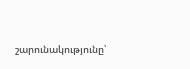շարունակությունը՝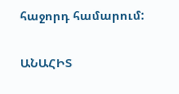հաջորդ համարում:

ԱՆԱՀԻՏ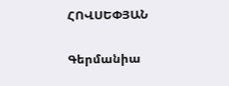ՀՈՎՍԵՓՅԱՆ

Գերմանիա